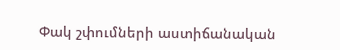Փակ շփումների աստիճանական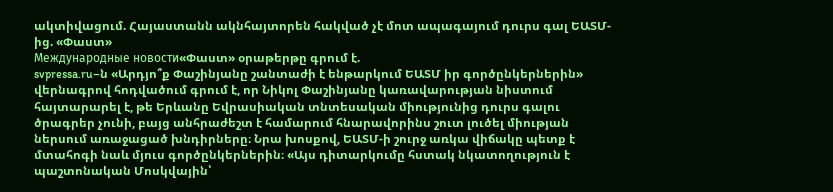ակտիվացում. Հայաստանն ակնհայտորեն հակված չէ մոտ ապագայում դուրս գալ ԵԱՏՄ-ից. «Փաստ»
Международные новости«Փաստ» օրաթերթը գրում է.
svpressa.ru–ն «Արդյո՞ք Փաշինյանը շանտաժի է ենթարկում ԵԱՏՄ իր գործընկերներին» վերնագրով հոդվածում գրում է, որ Նիկոլ Փաշինյանը կառավարության նիստում հայտարարել է, թե Երևանը Եվրասիական տնտեսական միությունից դուրս գալու ծրագրեր չունի, բայց անհրաժեշտ է համարում հնարավորինս շուտ լուծել միության ներսում առաջացած խնդիրները։ Նրա խոսքով, ԵԱՏՄ-ի շուրջ առկա վիճակը պետք է մտահոգի նաև մյուս գործընկերներին։ «Այս դիտարկումը հստակ նկատողություն է պաշտոնական Մոսկվային՝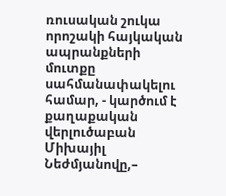ռուսական շուկա որոշակի հայկական ապրանքների մուտքը սահմանափակելու համար, - կարծում է քաղաքական վերլուծաբան Միխայիլ Նեժմյանովը,–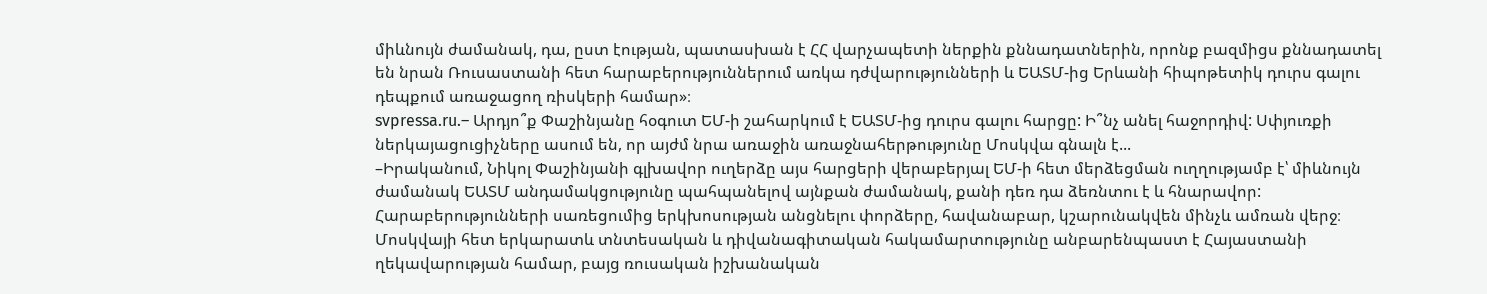միևնույն ժամանակ, դա, ըստ էության, պատասխան է ՀՀ վարչապետի ներքին քննադատներին, որոնք բազմիցս քննադատել են նրան Ռուսաստանի հետ հարաբերություններում առկա դժվարությունների և ԵԱՏՄ-ից Երևանի հիպոթետիկ դուրս գալու դեպքում առաջացող ռիսկերի համար»։
svpressa.ru.– Արդյո՞ք Փաշինյանը հօգուտ ԵՄ-ի շահարկում է ԵԱՏՄ-ից դուրս գալու հարցը: Ի՞նչ անել հաջորդիվ: Սփյուռքի ներկայացուցիչները ասում են, որ այժմ նրա առաջին առաջնահերթությունը Մոսկվա գնալն է...
–Իրականում, Նիկոլ Փաշինյանի գլխավոր ուղերձը այս հարցերի վերաբերյալ ԵՄ-ի հետ մերձեցման ուղղությամբ է՝ միևնույն ժամանակ ԵԱՏՄ անդամակցությունը պահպանելով այնքան ժամանակ, քանի դեռ դա ձեռնտու է և հնարավոր: Հարաբերությունների սառեցումից երկխոսության անցնելու փորձերը, հավանաբար, կշարունակվեն մինչև ամռան վերջ։ Մոսկվայի հետ երկարատև տնտեսական և դիվանագիտական հակամարտությունը անբարենպաստ է Հայաստանի ղեկավարության համար, բայց ռուսական իշխանական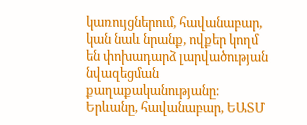կառույցներում, հավանաբար, կան նաև նրանք, ովքեր կողմ են փոխադարձ լարվածության նվազեցման քաղաքականությանը։ Երևանը, հավանաբար, ԵԱՏՄ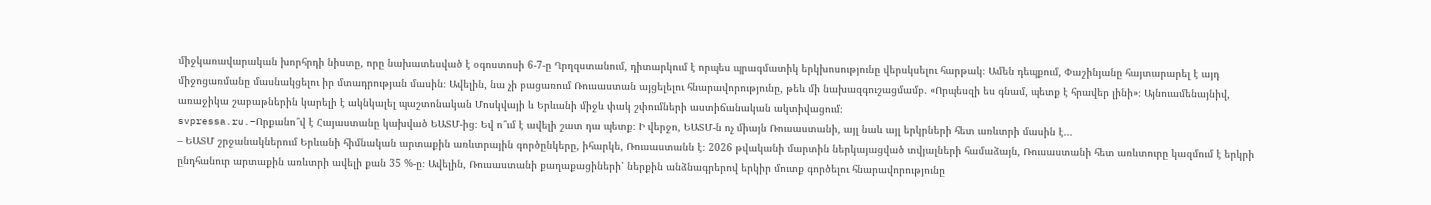միջկառավարական խորհրդի նիստը, որը նախատեսված է օգոստոսի 6-7-ը Ղրղզստանում, դիտարկում է որպես պրագմատիկ երկխոսությունը վերսկսելու հարթակ։ Ամեն դեպքում, Փաշինյանը հայտարարել է այդ միջոցառմանը մասնակցելու իր մտադրության մասին։ Ավելին, նա չի բացառում Ռուսաստան այցելելու հնարավորությունը, թեև մի նախազգուշացմամբ. «Որպեսզի ես գնամ, պետք է հրավեր լինի»։ Այնուամենայնիվ, առաջիկա շաբաթներին կարելի է ակնկալել պաշտոնական Մոսկվայի և Երևանի միջև փակ շփումների աստիճանական ակտիվացում։
svpressa.ru.–Որքանո՞վ է Հայաստանը կախված ԵԱՏՄ-ից։ Եվ ո՞ւմ է ավելի շատ դա պետք։ Ի վերջո, ԵԱՏՄ-ն ոչ միայն Ռուսաստանի, այլ նաև այլ երկրների հետ առևտրի մասին է...
– ԵԱՏՄ շրջանակներում Երևանի հիմնական արտաքին առևտրային գործընկերը, իհարկե, Ռուսաստանն է։ 2026 թվականի մարտին ներկայացված տվյալների համաձայն, Ռուսաստանի հետ առևտուրը կազմում է երկրի ընդհանուր արտաքին առևտրի ավելի քան 35 %-ը։ Ավելին, Ռուսաստանի քաղաքացիների՝ ներքին անձնագրերով երկիր մուտք գործելու հնարավորությունը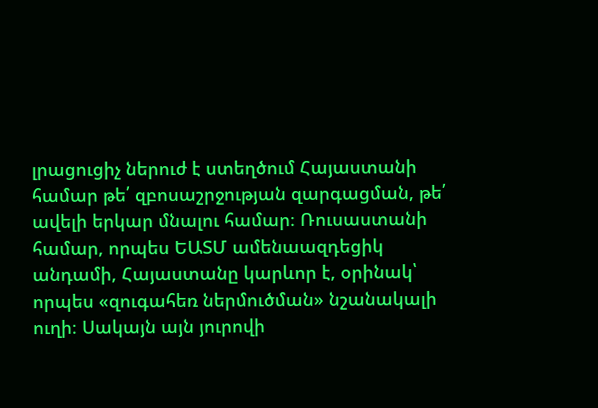լրացուցիչ ներուժ է ստեղծում Հայաստանի համար թե՛ զբոսաշրջության զարգացման, թե՛ ավելի երկար մնալու համար։ Ռուսաստանի համար, որպես ԵԱՏՄ ամենաազդեցիկ անդամի, Հայաստանը կարևոր է, օրինակ՝ որպես «զուգահեռ ներմուծման» նշանակալի ուղի։ Սակայն այն յուրովի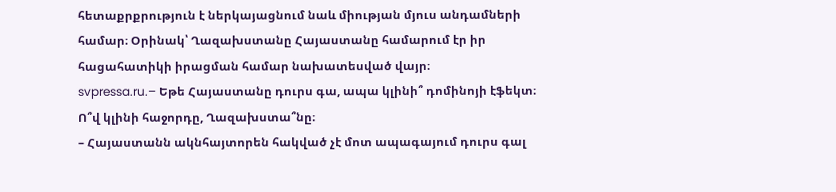հետաքրքրություն է ներկայացնում նաև միության մյուս անդամների համար։ Օրինակ՝ Ղազախստանը Հայաստանը համարում էր իր հացահատիկի իրացման համար նախատեսված վայր։
svpressa.ru.– Եթե Հայաստանը դուրս գա, ապա կլինի՞ դոմինոյի էֆեկտ։ Ո՞վ կլինի հաջորդը, Ղազախստա՞նը։
– Հայաստանն ակնհայտորեն հակված չէ մոտ ապագայում դուրս գալ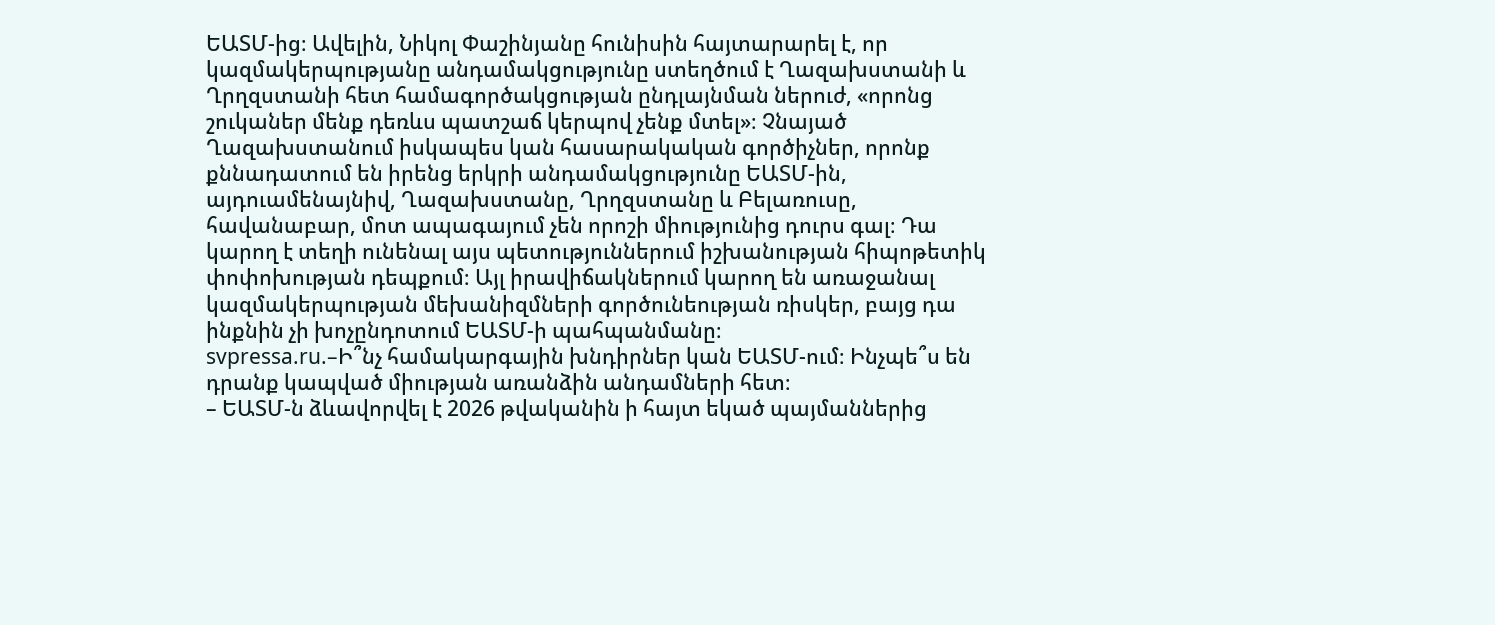ԵԱՏՄ-ից։ Ավելին, Նիկոլ Փաշինյանը հունիսին հայտարարել է, որ կազմակերպությանը անդամակցությունը ստեղծում է Ղազախստանի և Ղրղզստանի հետ համագործակցության ընդլայնման ներուժ, «որոնց շուկաներ մենք դեռևս պատշաճ կերպով չենք մտել»։ Չնայած Ղազախստանում իսկապես կան հասարակական գործիչներ, որոնք քննադատում են իրենց երկրի անդամակցությունը ԵԱՏՄ-ին, այդուամենայնիվ, Ղազախստանը, Ղրղզստանը և Բելառուսը, հավանաբար, մոտ ապագայում չեն որոշի միությունից դուրս գալ։ Դա կարող է տեղի ունենալ այս պետություններում իշխանության հիպոթետիկ փոփոխության դեպքում։ Այլ իրավիճակներում կարող են առաջանալ կազմակերպության մեխանիզմների գործունեության ռիսկեր, բայց դա ինքնին չի խոչընդոտում ԵԱՏՄ-ի պահպանմանը։
svpressa.ru.–Ի՞նչ համակարգային խնդիրներ կան ԵԱՏՄ-ում։ Ինչպե՞ս են դրանք կապված միության առանձին անդամների հետ։
– ԵԱՏՄ-ն ձևավորվել է 2026 թվականին ի հայտ եկած պայմաններից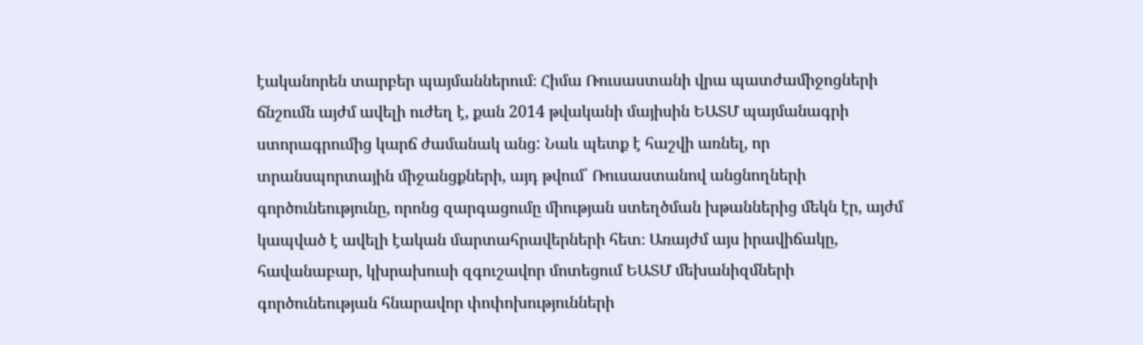էականորեն տարբեր պայմաններում։ Հիմա Ռուսաստանի վրա պատժամիջոցների ճնշումն այժմ ավելի ուժեղ է, քան 2014 թվականի մայիսին ԵԱՏՄ պայմանագրի ստորագրումից կարճ ժամանակ անց: Նաև պետք է հաշվի առնել, որ տրանսպորտային միջանցքների, այդ թվում՝ Ռուսաստանով անցնողների գործունեությունը, որոնց զարգացումը միության ստեղծման խթաններից մեկն էր, այժմ կապված է ավելի էական մարտահրավերների հետ։ Առայժմ այս իրավիճակը, հավանաբար, կխրախուսի զգուշավոր մոտեցում ԵԱՏՄ մեխանիզմների գործունեության հնարավոր փոփոխությունների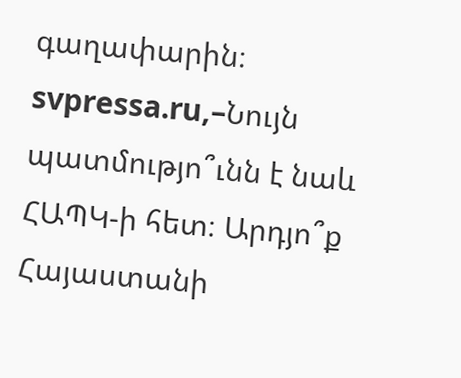գաղափարին։
svpressa.ru,–Նույն պատմությո՞ւնն է նաև ՀԱՊԿ-ի հետ։ Արդյո՞ք Հայաստանի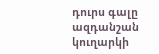դուրս գալը ազդանշան կուղարկի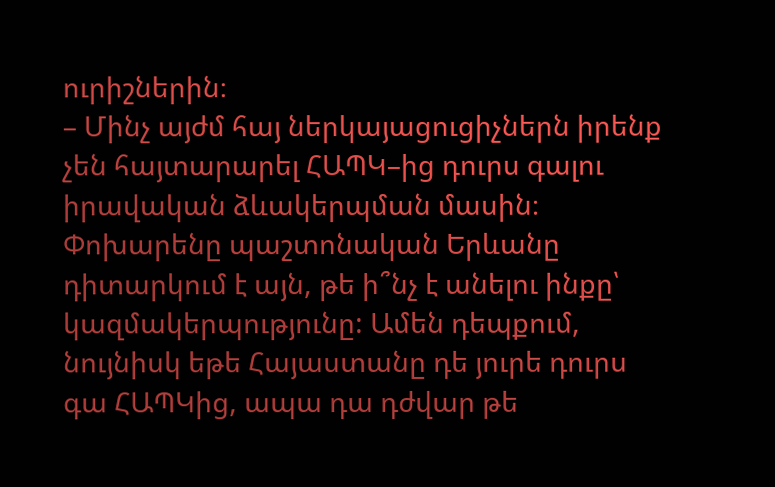ուրիշներին։
– Մինչ այժմ հայ ներկայացուցիչներն իրենք չեն հայտարարել ՀԱՊԿ–ից դուրս գալու իրավական ձևակերպման մասին։ Փոխարենը պաշտոնական Երևանը դիտարկում է այն, թե ի՞նչ է անելու ինքը՝ կազմակերպությունը: Ամեն դեպքում, նույնիսկ եթե Հայաստանը դե յուրե դուրս գա ՀԱՊԿից, ապա դա դժվար թե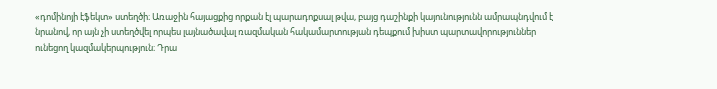«դոմինոյի էֆեկտ» ստեղծի։ Առաջին հայացքից որքան էլ պարադոքսալ թվա, բայց դաշինքի կայունությունն ամրապնդվում է նրանով, որ այն չի ստեղծվել որպես լայնածավալ ռազմական հակամարտության դեպքում խիստ պարտավորություններ ունեցող կազմակերպություն։ Դրա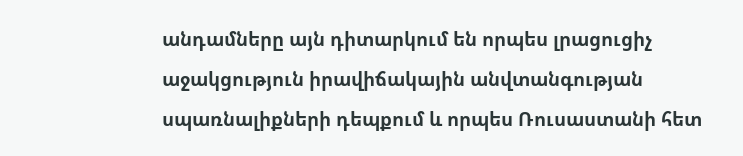անդամները այն դիտարկում են որպես լրացուցիչ աջակցություն իրավիճակային անվտանգության սպառնալիքների դեպքում և որպես Ռուսաստանի հետ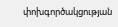փոխգործակցության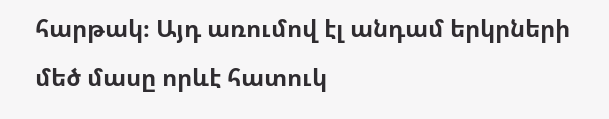հարթակ։ Այդ առումով էլ անդամ երկրների մեծ մասը որևէ հատուկ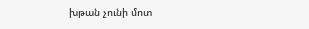խթան չունի մոտ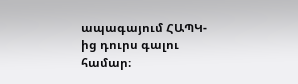ապագայում ՀԱՊԿ-ից դուրս գալու համար։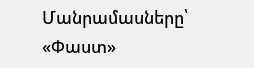Մանրամասները՝ «Փաստ»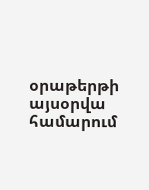օրաթերթի այսօրվա համարում